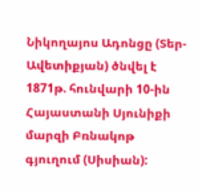Նիկողայոս Ադոնցը (Տեր-Ավետիքյան) ծնվել է 1871թ. հունվարի 10-ին Հայաստանի Սյունիքի մարզի Բռնակոթ գյուղում (Սիսիան):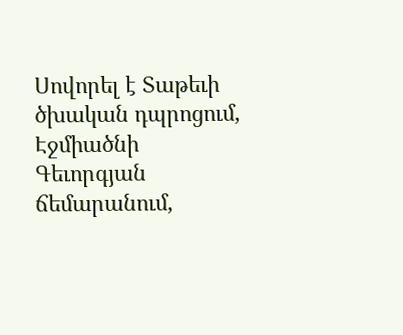Սովորել է Տաթեւի ծխական դպրոցում, Էջմիածնի Գեւորգյան ճեմարանում,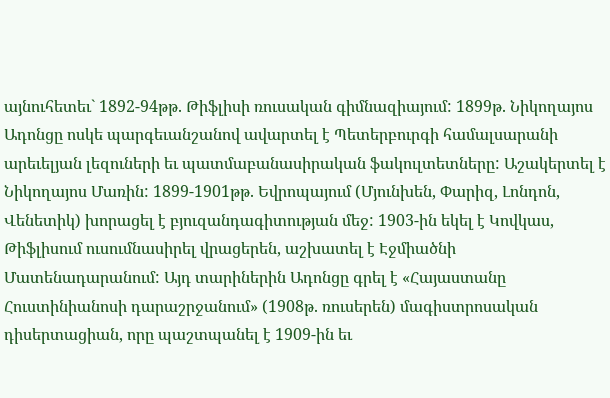այնուհետեւ` 1892-94թթ. Թիֆլիսի ռուսական գիմնազիայում: 1899թ. Նիկողայոս Ադոնցը ոսկե պարգեւանշանով ավարտել է Պետերբուրգի համալսարանի արեւելյան լեզուների եւ պատմաբանասիրական ֆակուլտետները: Աշակերտել է Նիկողայոս Մառին: 1899-1901թթ. Եվրոպայում (Մյունխեն, Փարիզ, Լոնդոն, Վենետիկ) խորացել է բյուզանդագիտության մեջ: 1903-ին եկել է Կովկաս, Թիֆլիսում ուսումնասիրել վրացերեն, աշխատել է Էջմիածնի Մատենադարանում: Այդ տարիներին Ադոնցը գրել է «Հայաստանը Հուստինիանոսի դարաշրջանում» (1908թ. ռուսերեն) մագիստրոսական դիսերտացիան, որը պաշտպանել է 1909-ին եւ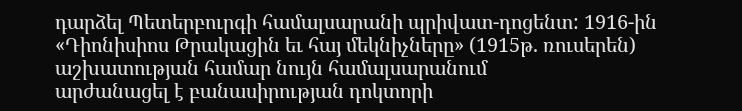դարձել Պետերբուրգի համալսարանի պրիվատ-դոցենտ: 1916-ին «Դիոնիսիոս Թրակացին եւ հայ մեկնիչները» (1915թ. ռուսերեն) աշխատության համար նույն համալսարանում
արժանացել է բանասիրության դոկտորի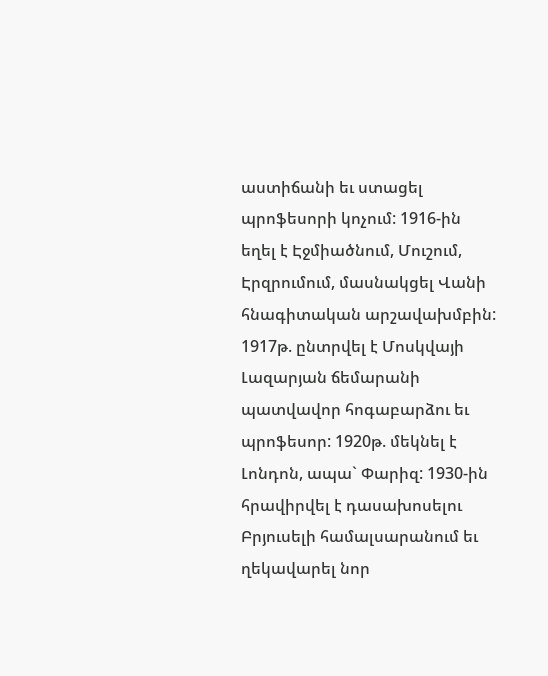աստիճանի եւ ստացել պրոֆեսորի կոչում: 1916-ին եղել է Էջմիածնում, Մուշում, Էրզրումում, մասնակցել Վանի հնագիտական արշավախմբին: 1917թ. ընտրվել է Մոսկվայի Լազարյան ճեմարանի պատվավոր հոգաբարձու եւ պրոֆեսոր: 1920թ. մեկնել է Լոնդոն, ապա` Փարիզ: 1930-ին հրավիրվել է դասախոսելու Բրյուսելի համալսարանում եւ ղեկավարել նոր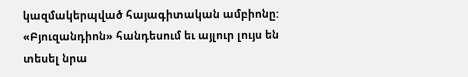կազմակերպված հայագիտական ամբիոնը: «Բյուզանդիոն» հանդեսում եւ այլուր լույս են տեսել նրա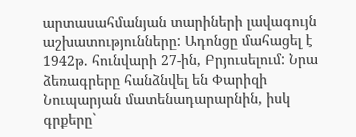արտասահմանյան տարիների լավագույն աշխատությունները: Ադոնցը մահացել է 1942թ. հունվարի 27-ին, Բրյուսելում: Նրա ձեռագրերը հանձնվել են Փարիզի Նուպարյան մատենադարարնին, իսկ գրքերը`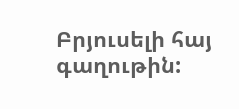Բրյուսելի հայ գաղութին: